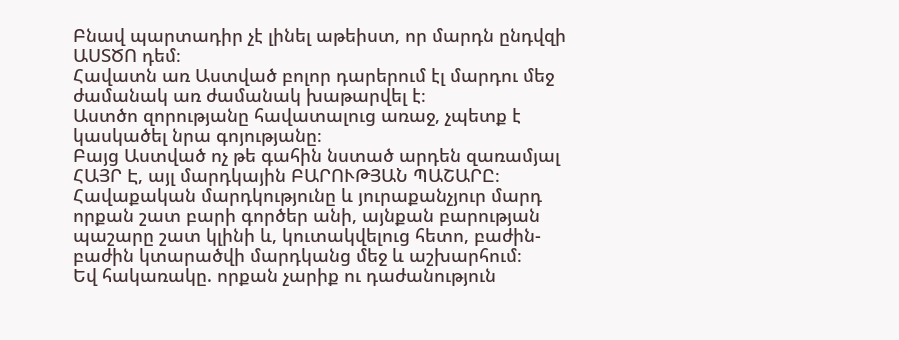Բնավ պարտադիր չէ լինել աթեիստ, որ մարդն ընդվզի ԱՍՏԾՈ դեմ։
Հավատն առ Աստված բոլոր դարերում էլ մարդու մեջ ժամանակ առ ժամանակ խաթարվել է։
Աստծո զորությանը հավատալուց առաջ, չպետք է կասկածել նրա գոյությանը։
Բայց Աստված ոչ թե գահին նստած արդեն զառամյալ ՀԱՅՐ Է, այլ մարդկային ԲԱՐՈՒԹՅԱՆ ՊԱՇԱՐԸ։
Հավաքական մարդկությունը և յուրաքանչյուր մարդ որքան շատ բարի գործեր անի, այնքան բարության պաշարը շատ կլինի և, կուտակվելուց հետո, բաժին-բաժին կտարածվի մարդկանց մեջ և աշխարհում։
Եվ հակառակը. որքան չարիք ու դաժանություն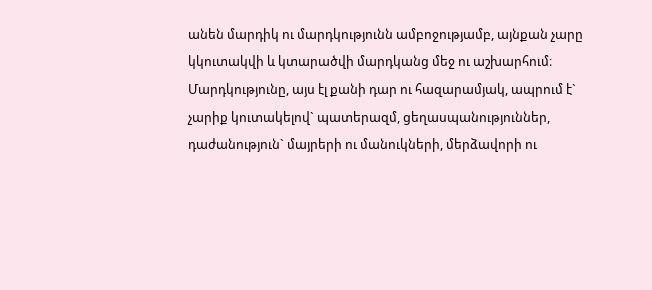անեն մարդիկ ու մարդկությունն ամբոջությամբ, այնքան չարը կկուտակվի և կտարածվի մարդկանց մեջ ու աշխարհում։
Մարդկությունը, այս էլ քանի դար ու հազարամյակ, ապրում է` չարիք կուտակելով` պատերազմ, ցեղասպանություններ, դաժանություն` մայրերի ու մանուկների, մերձավորի ու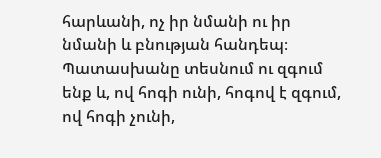հարևանի, ոչ իր նմանի ու իր նմանի և բնության հանդեպ։
Պատասխանը տեսնում ու զգում ենք և, ով հոգի ունի, հոգով է զգում, ով հոգի չունի,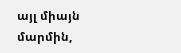այլ միայն մարմին,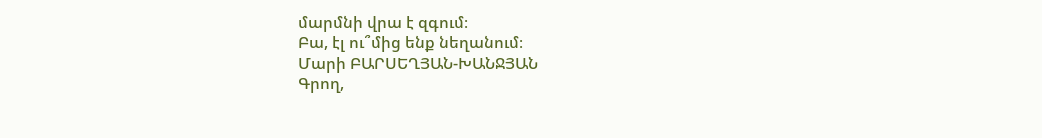մարմնի վրա է զգում։
Բա, էլ ու՞մից ենք նեղանում։
Մարի ԲԱՐՍԵՂՅԱՆ-ԽԱՆՋՅԱՆ
Գրող,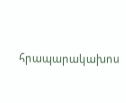հրապարակախոս